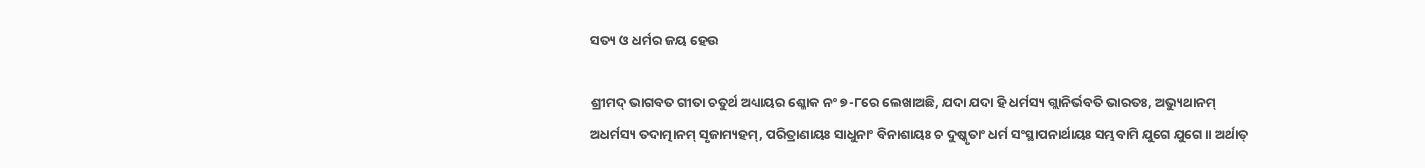ସତ୍ୟ ଓ ଧର୍ମର ଜୟ ହେଉ

ଶ୍ରୀମଦ୍ ଭାଗବତ ଗୀତା ଚତୁର୍ଥ ଅଧ୍ୟାୟର ଶ୍ଳୋକ ନଂ ୭-୮ରେ ଲେଖାଅଛି, ଯଦା ଯଦା ହି ଧର୍ମସ୍ୟ ଗ୍ଲାନିର୍ଭବତି ଭାରତଃ, ଅଭ୍ୟୁଥାନମ୍ ଅଧର୍ମସ୍ୟ ତଦାତ୍ମାନମ୍ ସୃଜାମ୍ୟହମ୍, ପରିତ୍ରାଣାୟଃ ସାଧୁନାଂ ବିନାଶାୟଃ ଚ ଦୁଷ୍କୃତାଂ ଧର୍ମ ସଂସ୍ଥାପନାର୍ଥାୟଃ ସମ୍ଭବାମି ଯୁଗେ ଯୁଗେ ॥ ଅର୍ଥାତ୍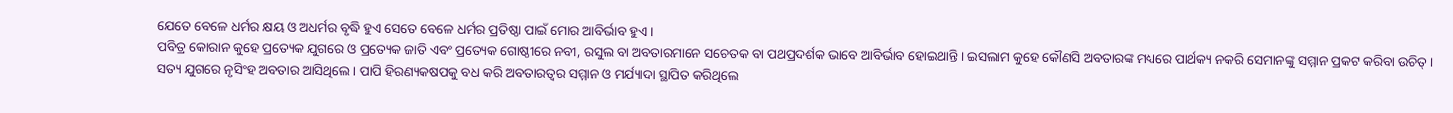ଯେତେ ବେଳେ ଧର୍ମର କ୍ଷୟ ଓ ଅଧର୍ମର ବୃଦ୍ଧି ହୁଏ ସେତେ ବେଳେ ଧର୍ମର ପ୍ରତିଷ୍ଠା ପାଇଁ ମୋର ଆବିର୍ଭାବ ହୁଏ ।
ପବିତ୍ର କୋରାନ କୁହେ ପ୍ରତ୍ୟେକ ଯୁଗରେ ଓ ପ୍ରତ୍ୟେକ ଜାତି ଏବଂ ପ୍ରତ୍ୟେକ ଗୋଷ୍ଠୀରେ ନବୀ, ରସୁଲ ବା ଅବତାରମାନେ ସଚେତକ ବା ପଥପ୍ରଦର୍ଶକ ଭାବେ ଆବିର୍ଭାବ ହୋଇଥାନ୍ତି । ଇସଲାମ କୁହେ କୌଣସି ଅବତାରଙ୍କ ମଧ୍ୟରେ ପାର୍ଥକ୍ୟ ନକରି ସେମାନଙ୍କୁ ସମ୍ମାନ ପ୍ରକଟ କରିବା ଉଚିତ୍ । ସତ୍ୟ ଯୁଗରେ ନୃସିଂହ ଅବତାର ଆସିଥିଲେ । ପାପି ହିରଣ୍ୟକଷପକୁ ବଧ କରି ଅବତାରତ୍ବର ସମ୍ମାନ ଓ ମର୍ଯ୍ୟାଦା ସ୍ଥାପିତ କରିଥିଲେ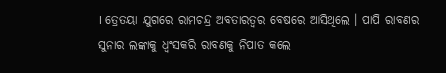। ତ୍ରେତୟା ଯୁଗରେ ରାମଚନ୍ଦ୍ର ଅବତାରତ୍ବର ବେଷରେ ଆସିଥିଲେ । ପାପି ରାବଣର ସୁନାର ଲଙ୍କାକୁ ଧ୍ବଂସକରି ରାବଣକୁ ନିପାତ କଲେ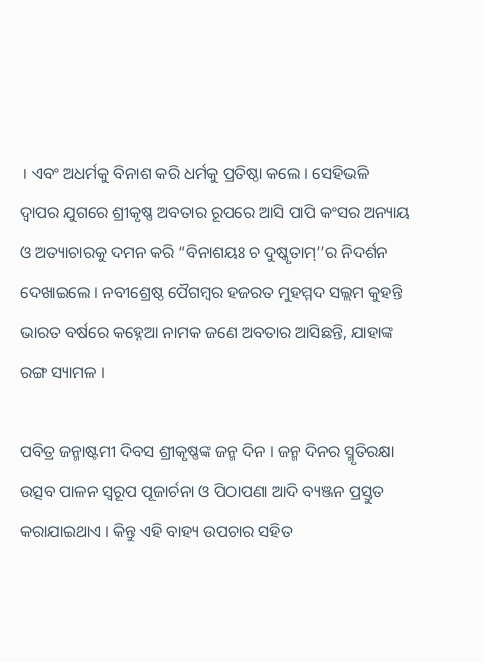। ଏବଂ ଅଧର୍ମକୁ ବିନାଶ କରି ଧର୍ମକୁ ପ୍ରତିଷ୍ଠା କଲେ । ସେହିଭଳି ଦ୍ଵାପର ଯୁଗରେ ଶ୍ରୀକୃଷ୍ଣ ଅବତାର ରୂପରେ ଆସି ପାପି କଂସର ଅନ୍ୟାୟ ଓ ଅତ୍ୟାଚାରକୁ ଦମନ କରି “ବିନାଶୟଃ ଚ ଦୁଷ୍କୃତାମ୍’’ର ନିଦର୍ଶନ ଦେଖାଇଲେ । ନବୀଶ୍ରେଷ୍ଠ ପୈଗମ୍ବର ହଜରତ ମୁହମ୍ମଦ ସଲ୍ଲମ କୁହନ୍ତି ଭାରତ ବର୍ଷରେ କହ୍ନେଆ ନାମକ ଜଣେ ଅବତାର ଆସିଛନ୍ତି, ଯାହାଙ୍କ ରଙ୍ଗ ସ୍ୟାମଳ ।

ପବିତ୍ର ଜନ୍ମାଷ୍ଟମୀ ଦିବସ ଶ୍ରୀକୃଷ୍ଣଙ୍କ ଜନ୍ମ ଦିନ । ଜନ୍ମ ଦିନର ସ୍ମୃତିରକ୍ଷା ଉତ୍ସବ ପାଳନ ସ୍ବରୂପ ପୂଜାର୍ଚନା ଓ ପିଠାପଣା ଆଦି ବ୍ୟଞ୍ଜନ ପ୍ରସ୍ତୁତ କରାଯାଇଥାଏ । କିନ୍ତୁ ଏହି ବାହ୍ୟ ଉପଚାର ସହିତ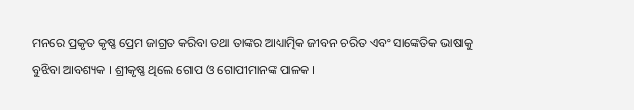ମନରେ ପ୍ରକୃତ କୃଷ୍ଣ ପ୍ରେମ ଜାଗ୍ରତ କରିବା ତଥା ତାଙ୍କର ଆଧ୍ୟାତ୍ମିକ ଜୀବନ ଚରିତ ଏବଂ ସାଙ୍କେତିକ ଭାଷାକୁ ବୁଝିବା ଆବଶ୍ୟକ । ଶ୍ରୀକୃଷ୍ଣ ଥିଲେ ଗୋପ ଓ ଗୋପୀମାନଙ୍କ ପାଳକ ।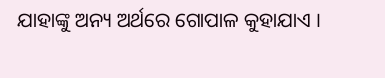ଯାହାଙ୍କୁ ଅନ୍ୟ ଅର୍ଥରେ ଗୋପାଳ କୁହାଯାଏ ।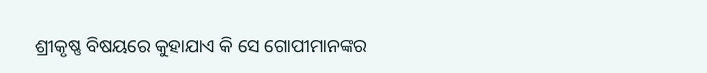ଶ୍ରୀକୃଷ୍ଣ ବିଷୟରେ କୁହାଯାଏ କି ସେ ଗୋପୀମାନଙ୍କର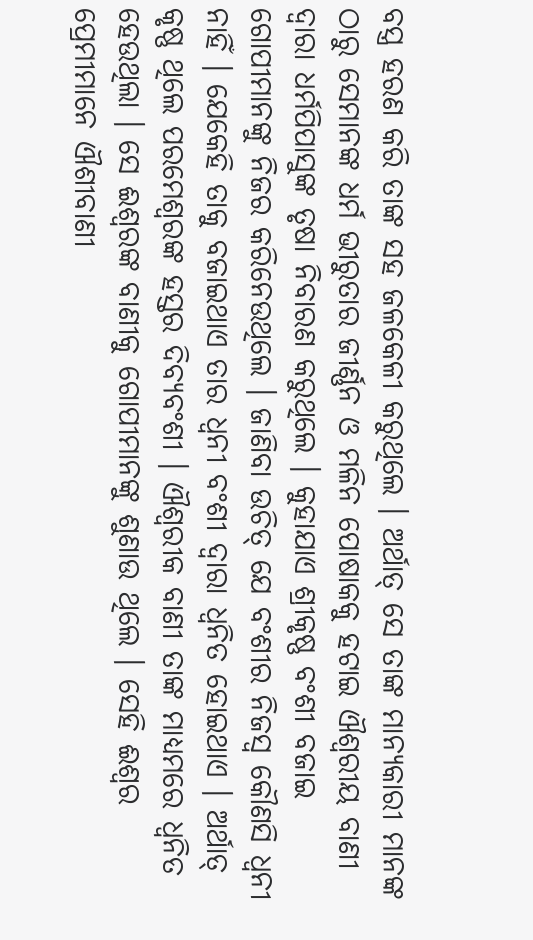ବସ୍ତ୍ର ହରଣ କରି ତାଙ୍କ ସହ ଜଳକେଳୀ କରୁଥିଲେ । ଅର୍ଥାତ୍ ସେ ତାଙ୍କ ମାନ୍ୟକାରୀ ମାନଙ୍କ ଠାରୁ ସେମାନଙ୍କ ଧର୍ମ ଭୀରୁତାର ଜୀର୍ଣ୍ଣନ ଓ ମଳିନ ପୋଷାକକୁ ହଟାଇ ଐଶ୍ୱରୀୟ ବାଣୀ ଦ୍ଵାରା ଧର୍ମପିପାସୁଙ୍କ ତୃଷା ନିବାରଣ କରୁଥିଲେ । କୁହାଯାଏ ଶ୍ରୀକୃଷ୍ଣ ବଂଶୀ ବଜାଇ ଗୋପୀମାନଙ୍କୁ ନିଜର କରିନେଉଥିଲେ । ଜାଣିବା ଉଚିତ୍ ଯେ ବଂଶୀର ନିଜସ୍ୱ କୌଣସି ଧ୍ଵନୀ ନାହିଁ । ଯେକେହି ତାକୁ ବଜାଇଥାଏ ତାର ଧ୍ଵନୀ ବଂଶୀ ଦ୍ୱାରା ଧ୍ଵନିତ ହୋଇଥାଏ । ଅର୍ଥାତ୍ କୃଷ୍ଣ ଥିଲେ ପରମେଶ୍ୱରଙ୍କ ହସ୍ତର ଦିବ୍ୟବଂଶୀ । ଐଶ୍ୱରୀକ ବାଣୀ ତାଙ୍କ ମାଧ୍ୟମରେ ଧ୍ଵନିତ ହେଉଥିଲା । ସେ ଈଶ୍ବରଙ୍କ ବାଣୀକୁ ଗୋପୀମାନଙ୍କୁ ଶୁଣାଉ ଥିଲେ । ସେହି ଈଶ୍ଵର ପ୍ରେମୀମାନେ ଐଶୀବାଣୀ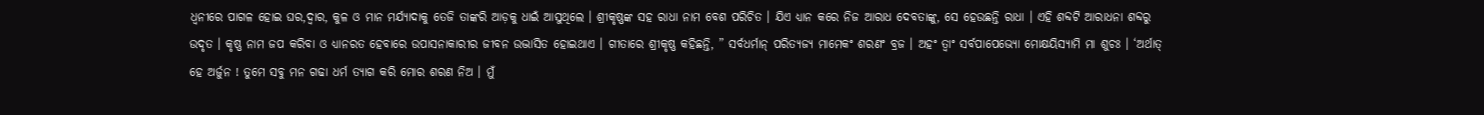ଧ୍ଵନୀରେ ପାଗଳ ହୋଇ ଘର,ଦ୍ଵାର, କୁଳ ଓ ମାନ ମର୍ଯ୍ୟାଦାକୁ ତେଜି ତାଙ୍କରି ଆଡ଼କୁ ଧାଇଁ ଆସୁଥିଲେ । ଶ୍ରୀକୃଷ୍ଣଙ୍କ ସହ ରାଧା ନାମ ବେଶ ପରିଚିତ । ଯିଏ ଧ୍ୟାନ କରେ ନିଜ ଆରାଧ ଦେବତାଙ୍କୁ, ସେ ହେଉଛନ୍ତି ରାଧା । ଏହି ଶବ୍ଦଟି ଆରାଧନା ଶବ୍ଦରୁ ଉଦୃତ । କୃଷ୍ଣ ନାମ ଜପ କରିବା ଓ ଧ୍ୟାନରତ ହେବାରେ ଉପାସନାକାରୀର ଜୀବନ ଉଦ୍ଭାସିତ ହୋଇଥାଏ । ଗୀତାରେ ଶ୍ରୀକୃଷ୍ଣ କହିଛନ୍ତି, ” ସର୍ବଧର୍ମାନ୍ ପରିତ୍ୟଜ୍ୟ ମାମେକଂ ଶରଣଂ ବ୍ରଜ । ଅହଂ ତ୍ବାଂ ସର୍ବପାପେଭ୍ୟୋ ମୋକ୍ଷୟିସ୍ୟାମି ମା ଶୁଚଃ । ‘ଅର୍ଥାତ୍ ହେ ଅର୍ଜୁନ ! ତୁମେ ସବୁ ମନ ଗଢା ଧର୍ମ ତ୍ୟାଗ କରି ମୋର ଶରଣ ନିଅ । ମୁଁ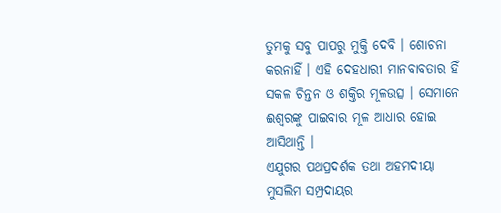ତୁମକୁ ସବୁ ପାପରୁ ମୁକ୍ତି ଦେବି । ଶୋଚନା କରନାହିଁ । ଏହି ଦେହଧାରୀ ମାନବାବତାର ହିଁ ସକଳ ଚିନ୍ତନ ଓ ଶକ୍ତିର ମୂଳଉତ୍ସ । ସେମାନେ ଈଶ୍ଵରଙ୍କୁ ପାଇବାର ମୂଳ ଆଧାର ହୋଇ ଆସିଥାନ୍ତି ।
ଏଯୁଗର ପଥପ୍ରଦର୍ଶକ ତଥା ଅହମଦୀୟା ମୁସଲିମ ସମ୍ପ୍ରଦାୟର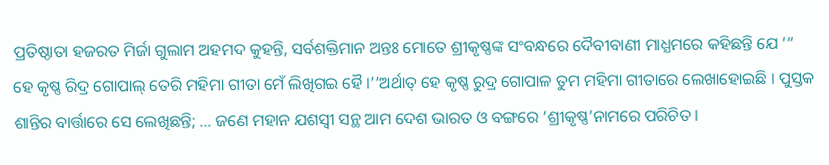ପ୍ରତିଷ୍ଠାତା ହଜରତ ମିର୍ଜା ଗୁଲାମ ଅହମଦ କୁହନ୍ତି, ସର୍ବଶକ୍ତିମାନ ଅନ୍ତଃ ମୋତେ ଶ୍ରୀକୃଷ୍ଣଙ୍କ ସଂବନ୍ଧରେ ଦୈବୀବାଣୀ ମାଧ୍ଯମରେ କହିଛନ୍ତି ଯେ ‘“ ହେ କୃଷ୍ଣ ରିଦ୍ର ଗୋପାଲ୍ ତେରି ମହିମା ଗୀତା ମେଁ ଲିଖିଗଇ ହୈ ।’’ଅର୍ଥାତ୍ ହେ କୃଷ୍ଣ ରୁଦ୍ର ଗୋପାଳ ତୁମ ମହିମା ଗୀତାରେ ଲେଖାହୋଇଛି । ପୁସ୍ତକ ଶାନ୍ତିର ବାର୍ତ୍ତାରେ ସେ ଲେଖିଛନ୍ତି; … ଜଣେ ମହାନ ଯଶସ୍ବୀ ସନ୍ଥ ଆମ ଦେଶ ଭାରତ ଓ ବଙ୍ଗରେ ‘ଶ୍ରୀକୃଷ୍ଣ’ନାମରେ ପରିଚିତ ।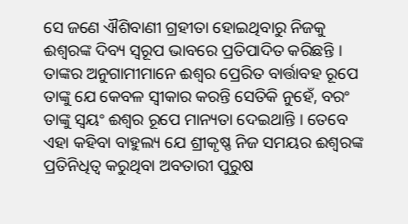ସେ ଜଣେ ଐଶିବାଣୀ ଗ୍ରହୀତା ହୋଇଥିବାରୁ ନିଜକୁ ଈଶ୍ବରଙ୍କ ଦିବ୍ୟ ସ୍ଵରୂପ ଭାବରେ ପ୍ରତିପାଦିତ କରିଛନ୍ତି । ତାଙ୍କର ଅନୁଗାମୀମାନେ ଈଶ୍ବର ପ୍ରେରିତ ବାର୍ତ୍ତାବହ ରୂପେ ତାଙ୍କୁ ଯେ କେବଳ ସ୍ୱୀକାର କରନ୍ତି ସେତିକି ନୁହେଁ, ବରଂ ତାଙ୍କୁ ସ୍ଵୟଂ ଈଶ୍ଵର ରୂପେ ମାନ୍ୟତା ଦେଇଥାନ୍ତି । ତେବେ ଏହା କହିବା ବାହୁଲ୍ୟ ଯେ ଶ୍ରୀକୃଷ୍ଣ ନିଜ ସମୟର ଈଶ୍ୱରଙ୍କ ପ୍ରତିନିଧିତ୍ବ କରୁଥିବା ଅବତାରୀ ପୁରୁଷ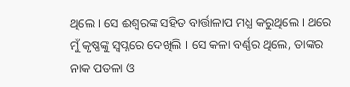ଥିଲେ । ସେ ଈଶ୍ବରଙ୍କ ସହିତ ବାର୍ତ୍ତାଳାପ ମଧ୍ଯ କରୁଥିଲେ । ଥରେ ମୁଁ କୃଷ୍ଣଙ୍କୁ ସ୍ୱପ୍ନରେ ଦେଖିଲି । ସେ କଳା ବର୍ଣ୍ଣର ଥିଲେ, ତାଙ୍କର ନାକ ପତଳା ଓ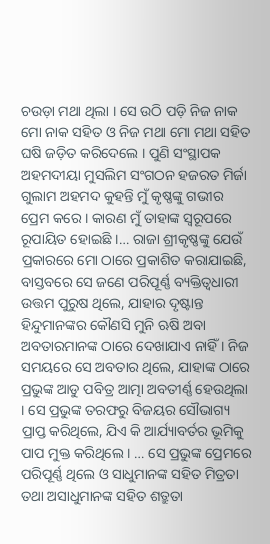ଚଉଡ଼ା ମଥା ଥିଲା । ସେ ଉଠି ପଡ଼ି ନିଜ ନାକ ମୋ ନାକ ସହିତ ଓ ନିଜ ମଥା ମୋ ମଥା ସହିତ ଘଷି ଜଡ଼ିତ କରିଦେଲେ । ପୁଣି ସଂସ୍ଥାପକ ଅହମଦୀୟା ମୁସଲିମ ସଂଗଠନ ହଜରତ ମିର୍ଜା ଗୁଲାମ ଅହମଦ କୁହନ୍ତି ମୁଁ କୃଷ୍ଣଙ୍କୁ ଗଭୀର ପ୍ରେମ କରେ । କାରଣ ମୁଁ ତାହାଙ୍କ ସ୍ୱରୂପରେ ରୂପାୟିତ ହୋଇଛି ।… ରାଜା ଶ୍ରୀକୃଷ୍ଣଙ୍କୁ ଯେଉଁ ପ୍ରକାରରେ ମୋ ଠାରେ ପ୍ରକାଶିତ କରାଯାଇଛି, ବାସ୍ତବରେ ସେ ଜଣେ ପରିପୂର୍ଣ୍ଣ ବ୍ୟକ୍ତିତ୍ବଧାରୀ ଉତ୍ତମ ପୁରୁଷ ଥିଲେ, ଯାହାର ଦୃଷ୍ଟାନ୍ତ ହିନ୍ଦୁମାନଙ୍କର କୌଣସି ମୁନି ଋଷି ଅବା ଅବତାରମାନଙ୍କ ଠାରେ ଦେଖାଯାଏ ନାହିଁ । ନିଜ ସମୟରେ ସେ ଅବତାର ଥିଲେ, ଯାହାଙ୍କ ଠାରେ ପ୍ରଭୁଙ୍କ ଆଡୁ ପବିତ୍ର ଆତ୍ମା ଅବତୀର୍ଣ୍ଣ ହେଉଥିଲା । ସେ ପ୍ରଭୁଙ୍କ ତରଫରୁ ବିଜୟର ସୌଭାଗ୍ୟ ପ୍ରାପ୍ତ କରିଥିଲେ, ଯିଏ କି ଆର୍ଯ୍ୟାବର୍ତର ଭୂମିକୁ ପାପ ମୁକ୍ତ କରିଥିଲେ । … ସେ ପ୍ରଭୁଙ୍କ ପ୍ରେମରେ ପରିପୂର୍ଣ୍ଣ ଥିଲେ ଓ ସାଧୁମାନଙ୍କ ସହିତ ମିତ୍ରତା ତଥା ଅସାଧୁମାନଙ୍କ ସହିତ ଶତ୍ରୁତା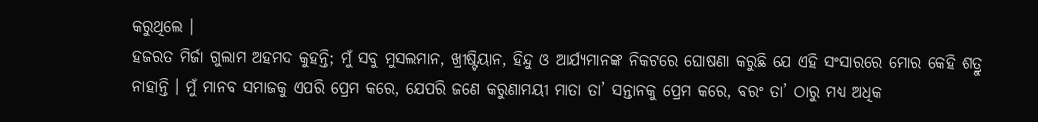କରୁଥିଲେ ।
ହଜରତ ମିର୍ଜା ଗୁଲାମ ଅହମଦ କୁହନ୍ତି; ମୁଁ ସବୁ ମୁସଲମାନ, ଖ୍ରୀଷ୍ଟିୟାନ, ହିନ୍ଦୁ ଓ ଆର୍ଯ୍ୟମାନଙ୍କ ନିକଟରେ ଘୋଷଣା କରୁଛି ଯେ ଏହି ସଂସାରରେ ମୋର କେହି ଶତ୍ରୁ ନାହାନ୍ତି । ମୁଁ ମାନବ ସମାଜକୁ ଏପରି ପ୍ରେମ କରେ, ଯେପରି ଜଣେ କରୁଣାମୟୀ ମାତା ତା’ ସନ୍ତାନକୁ ପ୍ରେମ କରେ, ବରଂ ତା’ ଠାରୁ ମଧ୍ୟ ଅଧିକ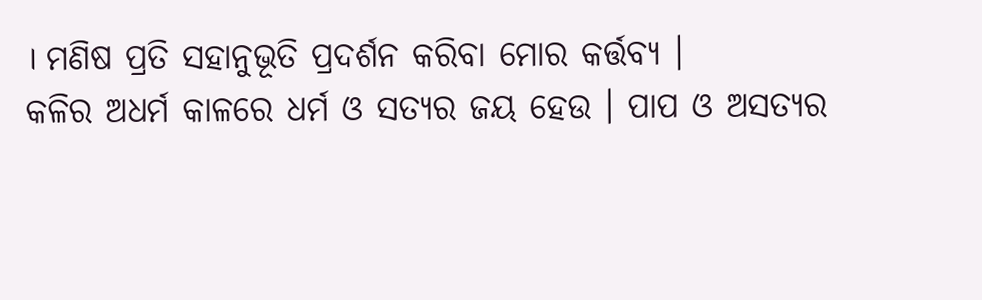। ମଣିଷ ପ୍ରତି ସହାନୁଭୂତି ପ୍ରଦର୍ଶନ କରିବା ମୋର କର୍ତ୍ତବ୍ୟ ।
କଳିର ଅଧର୍ମ କାଳରେ ଧର୍ମ ଓ ସତ୍ୟର ଜୟ ହେଉ । ପାପ ଓ ଅସତ୍ୟର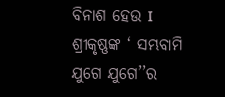ବିନାଶ ହେଉ I ଶ୍ରୀକୃଷ୍ଣଙ୍କ ‘ ସମ୍ଭବାମି ଯୁଗେ ଯୁଗେ’’ର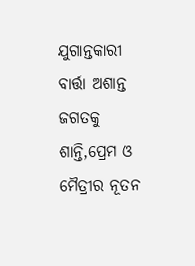ଯୁଗାନ୍ତକାରୀ ବାର୍ତ୍ତା ଅଶାନ୍ତ ଜଗତକୁ ଶାନ୍ତି,ପ୍ରେମ ଓ ମୈତ୍ରୀର ନୂତନ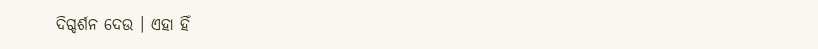ଦିଗ୍ଦର୍ଶନ ଦେଉ । ଏହା ହିଁ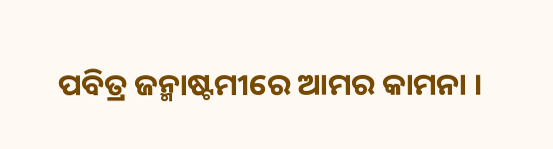ପବିତ୍ର ଜନ୍ମାଷ୍ଟମୀରେ ଆମର କାମନା ।